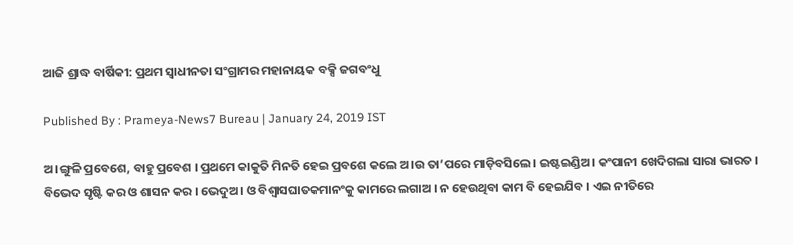ଆଜି ଶ୍ରାଦ୍ଧ ବାର୍ଷିକୀ: ପ୍ରଥମ ସ୍ବାଧୀନତା ସଂଗ୍ରାମର ମହାନାୟକ ବକ୍ସି ଜଗବଂଧୁ

Published By : Prameya-News7 Bureau | January 24, 2019 IST

ଅ।ଙ୍ଗୁଳି ପ୍ରବେଶେ, ବାହୁ ପ୍ରବେଶ । ପ୍ରଥମେ କାକୁତି ମିନତି ହେଇ ପ୍ରବଶେ କଲେ ଅ।ଉ ତା’ପରେ ମାଡ଼ିବସିଲେ। ଇଷ୍ଟଇଣ୍ଡିଅ। କଂପାନୀ ଖେଦିଗଲା ସାରା ଭାରତ । ବିଭେଦ ସୃଷ୍ଟି କର ଓ ଶାସନ କର । ଭେଦୁଅ। ଓ ବିଶ୍ବାସଘାତକମାନଂକୁ କାମରେ ଲଗାଅ । ନ ହେଉଥିବା କାମ ବି ହେଇଯିବ । ଏଇ ନୀତିରେ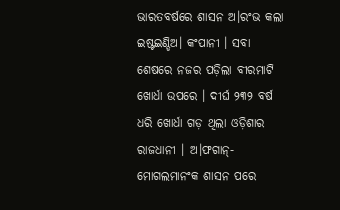ଭାରତବର୍ଷରେ ଶାସନ ଅ।ରଂଭ କଲା ଇଷ୍ଟଇଣ୍ଡିଅ। କଂପାନୀ । ସବା ଶେଷରେ ନଜର ପଡ଼ିଲା ବୀରମାଟି ଖୋର୍ଧା ଉପରେ । ଦୀର୍ଘ ୨୩୨ ବର୍ଷ ଧରି ଖୋର୍ଧା ଗଡ଼ ଥିଲା ଓଡ଼ିଶାର ରାଜଧାନୀ । ଅ।ଫଗାନ୍-ମୋଗଲମାନଂକ ଶାସନ ପରେ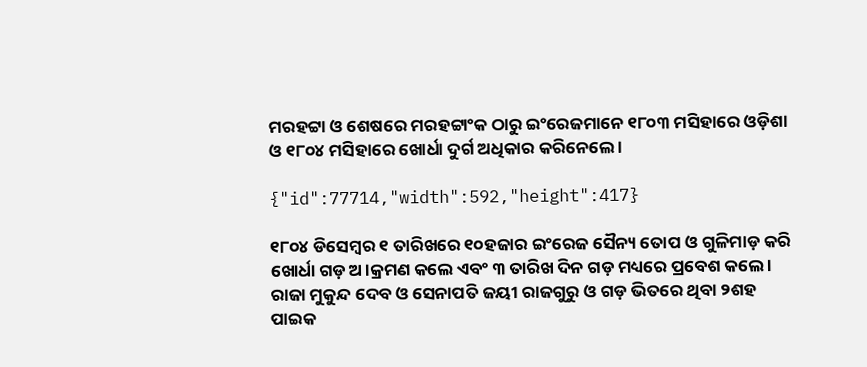ମରହଟ୍ଟା ଓ ଶେଷରେ ମରହଟ୍ଟାଂକ ଠାରୁ ଇଂରେଜମାନେ ୧୮୦୩ ମସିହାରେ ଓଡ଼ିଶା ଓ ୧୮୦୪ ମସିହାରେ ଖୋର୍ଧା ଦୁର୍ଗ ଅଧିକାର କରିନେଲେ ।

{"id":77714,"width":592,"height":417}

୧୮୦୪ ଡିସେମ୍ବର ୧ ତାରିଖରେ ୧୦ହଜାର ଇଂରେଜ ସୈନ୍ୟ ତୋପ ଓ ଗୁଳିମାଡ଼ କରି ଖୋର୍ଧା ଗଡ଼ ଅ।କ୍ରମଣ କଲେ ଏବଂ ୩ ତାରିଖ ଦିନ ଗଡ଼ ମଧ୍ୟରେ ପ୍ରବେଶ କଲେ । ରାଜା ମୁକୁନ୍ଦ ଦେବ ଓ ସେନାପତି ଜୟୀ ରାଜଗୁରୁ ଓ ଗଡ଼ ଭିତରେ ଥିବା ୨ଶହ ପାଇକ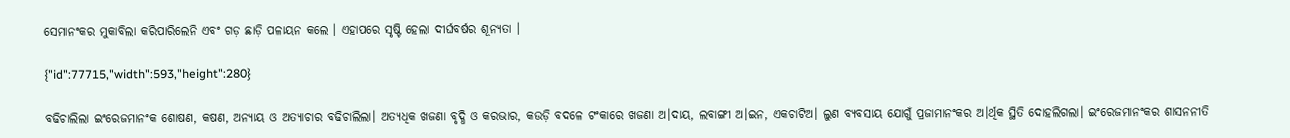ସେମାନଂକର ମୁକାବିଲା କରିପାରିଲେନି ଏବଂ ଗଡ଼ ଛାଡ଼ି ପଳାୟନ କଲେ । ଏହାପରେ ସୃଷ୍ଟି ହେଲା ଦୀର୍ଘବର୍ଷର ଶୂନ୍ୟତା ।

{"id":77715,"width":593,"height":280}

ବଢିଚାଲିଲା ଇଂରେଜମାନଂକ ଶୋଷଣ, କଷଣ, ଅନ୍ୟାୟ ଓ ଅତ୍ୟାଚାର ବଢିଚାଲିଲା। ଅତ୍ୟଧିକ ଖଜଣା ବୃଦ୍ଧି ଓ କରଭାର, କଉଡ଼ି ବଦଳେ ଟଂକାରେ ଖଜଣା ଅ।ଦାୟ, ଲବାଙ୍ଗୀ ଅ।ଇନ, ଏକଚାଟିଅ। ଲୁଣ ବ୍ୟବସାୟ ଯୋଗୁଁ ପ୍ରଜାମାନଂକର ଅ।ର୍ଥିକ ସ୍ଥିତି ଦୋହଲିଗଲା। ଇଂରେଜମାନଂକର ଶାସନନୀତି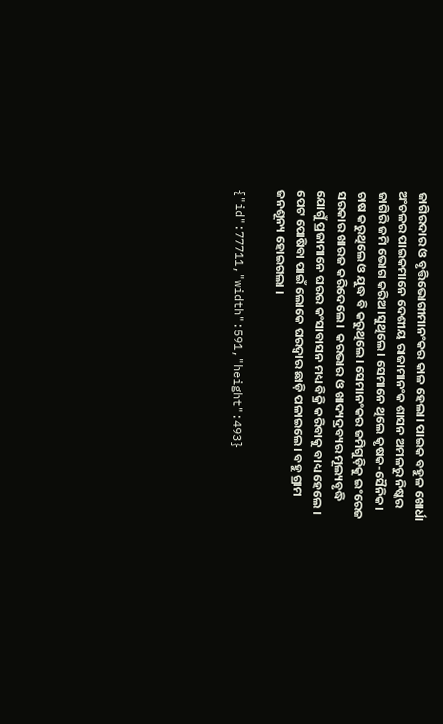ଜାଗିରଦାର ଓ ବୃତ୍ତିଭୋଗୀମାନଂକର କାଳ ହେଲା। ପାଇକ ବହୁଳ ଖୋର୍ଧା ଅଂଚଳର ପାଇକମାନେ ଦେଶୀୟ ରାଜାମାନଂକ ଶାସନ ଅମଳରୁ ନିଷ୍କର ଜାଗିରି ଜମି ଭୋଗ କରିଅ।ସୁଥିଲେ। ସେମାନେ ଥିଲେ କୃଷକ-ସୈନିକ। ଚାଷ କରୁଥିଲେ ଓ ଯୁଦ୍ଧ ବି କରୁଥିଲେ। ସେମାନଂକର ଜମିଗୁଡ଼ିକୁ ଇଂରେଜ ସରକାର ଖାରଜ କରିଦେଲେ।  କରଭାର ଓ ଖାଦ୍ୟଦ୍ରବ୍ୟର ମୂଲ୍ୟବୃଦ୍ଧି ଯୋଗୁଁ ପ୍ରଜାମାନେ ଘରର କଂସାବାସନ ମଧ୍ୟ ବିକ୍ରି କରିବାକୁ ବାଧ୍ୟ ହେଲେ । ପେଟ ପୋଷିବା ପାଇଁ ଲୋକେ ଘରଦ୍ବାର ଛାଡ଼ି ପଳାଇଲେ। ବହୁ ଗ୍ରାମ ଜନଶୂନ୍ୟ ହୋଇଗଲା ।

{"id":77711,"width":591,"height":493}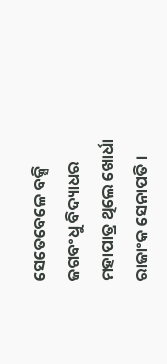ସେତେବେଳେ ବକ୍ସି ଜଗବଂଧୁ ବିଦ୍ୟାଧର ମହାପାତ୍ର ଥିଲେ ଖୋର୍ଧା ରାଜାଂକ ସେନାପତି ।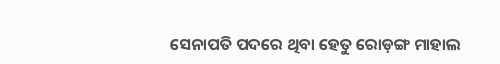ସେନାପତି ପଦରେ ଥିବା ହେତୁ ରୋଡ଼ଙ୍ଗ ମାହାଲ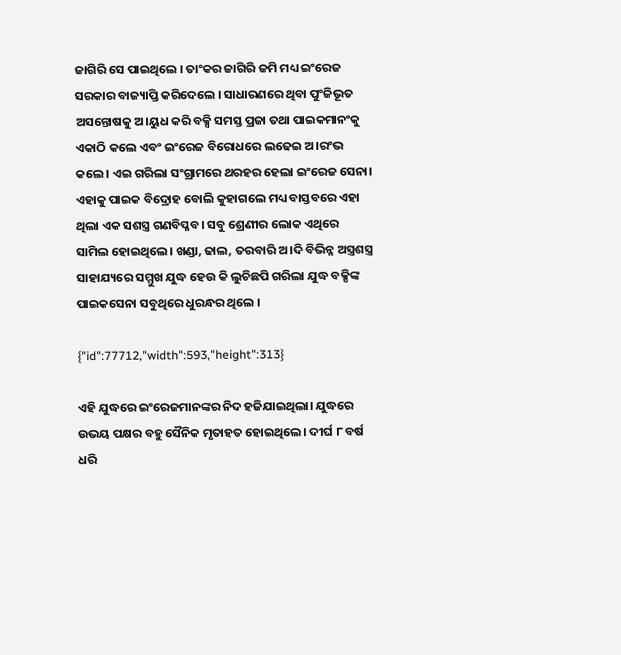ଜାଗିରି ସେ ପାଇଥିଲେ । ତାଂକର ଜାଗିରି ଜମି ମଧ୍ୟ ଇଂରେଜ ସରକାର ବାଜ୍ୟାପ୍ତି କରିଦେଲେ । ସାଧାରଣରେ ଥିବା ପୁଂଜିଭୂତ ଅସନ୍ତୋଷକୁ ଅ।ୟୁଧ କରି ବକ୍ସି ସମସ୍ତ ପ୍ରଜା ତଥା ପାଇକମାନଂକୁ ଏକାଠି କଲେ ଏବଂ ଇଂରେଜ ବିରୋଧରେ ଲଢେଇ ଅ।ରଂଭ କଲେ। ଏଇ ଗରିଲା ସଂଗ୍ରାମରେ ଥରହର ହେଲା ଇଂରେଜ ସେନା। ଏହାକୁ ପାଇକ ବିଦ୍ରୋହ ବୋଲି କୁହାଗଲେ ମଧ୍ୟ ବାସ୍ତବରେ ଏହା ଥିଲା ଏକ ସଶସ୍ତ୍ର ଗଣବିପ୍ଳବ। ସବୁ ଶ୍ରେଣୀର ଲୋକ ଏଥିରେ ସାମିଲ ହୋଇଥିଲେ। ଖଣ୍ଡା, ଢାଲ, ତରବାରି ଅ।ଦି ବିଭିନ୍ନ ଅସ୍ତ୍ରଶସ୍ତ୍ର ସାହାଯ୍ୟରେ ସମ୍ମୁଖ ଯୁଦ୍ଧ ହେଉ କି ଲୁଚିଛପି ଗରିଲା ଯୁଦ୍ଧ ବକ୍ସିଙ୍କ ପାଇକସେନା ସବୁଥିରେ ଧୁରନ୍ଧର ଥିଲେ ।

{"id":77712,"width":593,"height":313}

ଏହି ଯୁଦ୍ଧରେ ଇଂରେଜମାନଙ୍କର ନିଦ ହଜିଯାଇଥିଲା। ଯୁଦ୍ଧରେ ଉଭୟ ପକ୍ଷର ବହୁ ସୈନିକ ମୃତାହତ ହୋଇଥିଲେ। ଦୀର୍ଘ ୮ ବର୍ଷ ଧରି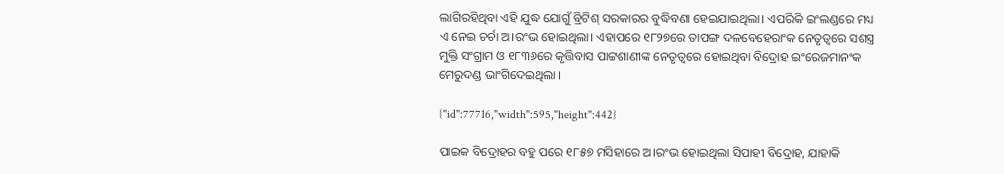ଲାଗିରହିଥିବା ଏହି ଯୁଦ୍ଧ ଯୋଗୁଁ ବ୍ରିଟିଶ୍ ସରକାରର ବୁଦ୍ଧିବଣା ହେଇଯାଇଥିଲା। ଏପରିକି ଇଂଲଣ୍ଡରେ ମଧ୍ୟ ଏ ନେଇ ଚର୍ଚା ଅ।ରଂଭ ହୋଇଥିଲା। ଏହାପରେ ୧୮୨୭ରେ ତାପଙ୍ଗ ଦଳବେହେରାଂକ ନେତୃତ୍ବରେ ସଶସ୍ତ୍ର ମୁକ୍ତି ସଂଗ୍ରାମ ଓ ୧୮୩୬ରେ କୃତ୍ତିବାସ ପାଟ୍ଟଶାଣୀଙ୍କ ନେତୃତ୍ବରେ ହୋଇଥିବା ବିଦ୍ରୋହ ଇଂରେଜମାନଂକ ମେରୁଦଣ୍ଡ ଭାଂଗିଦେଇଥିଲା ।

{"id":77716,"width":595,"height":442}

ପାଇକ ବିଦ୍ରୋହର ବହୁ ପରେ ୧୮୫୭ ମସିହାରେ ଅ।ରଂଭ ହୋଇଥିଲା ସିପାହୀ ବିଦ୍ରୋହ, ଯାହାକି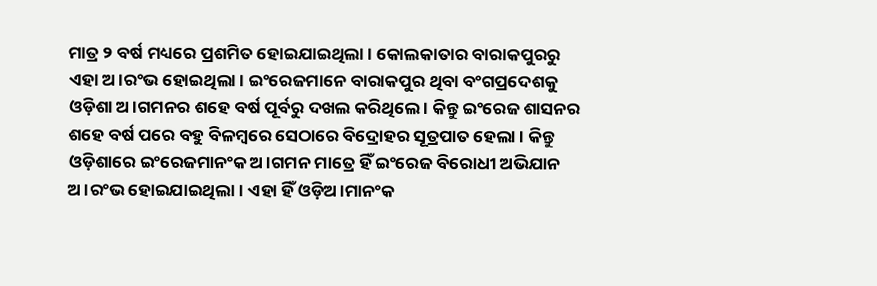ମାତ୍ର ୨ ବର୍ଷ ମଧ୍ୟରେ ପ୍ରଶମିତ ହୋଇଯାଇଥିଲା । କୋଲକାତାର ବାରାକପୁରରୁ ଏହା ଅ।ରଂଭ ହୋଇଥିଲା । ଇଂରେଜମାନେ ବାରାକପୁର ଥିବା ବଂଗପ୍ରଦେଶକୁ ଓଡ଼ିଶା ଅ।ଗମନର ଶହେ ବର୍ଷ ପୂର୍ବରୁ ଦଖଲ କରିଥିଲେ । କିନ୍ତୁ ଇଂରେଜ ଶାସନର ଶହେ ବର୍ଷ ପରେ ବହୁ ବିଳମ୍ବରେ ସେଠାରେ ବିଦ୍ରୋହର ସୂତ୍ରପାତ ହେଲା । କିନ୍ତୁ ଓଡ଼ିଶାରେ ଇଂରେଜମାନଂକ ଅ।ଗମନ ମାତ୍ରେ ହିଁ ଇଂରେଜ ବିରୋଧୀ ଅଭିଯାନ ଅ।ରଂଭ ହୋଇଯାଇଥିଲା। ଏହା ହିଁ ଓଡ଼ିଅ।ମାନଂକ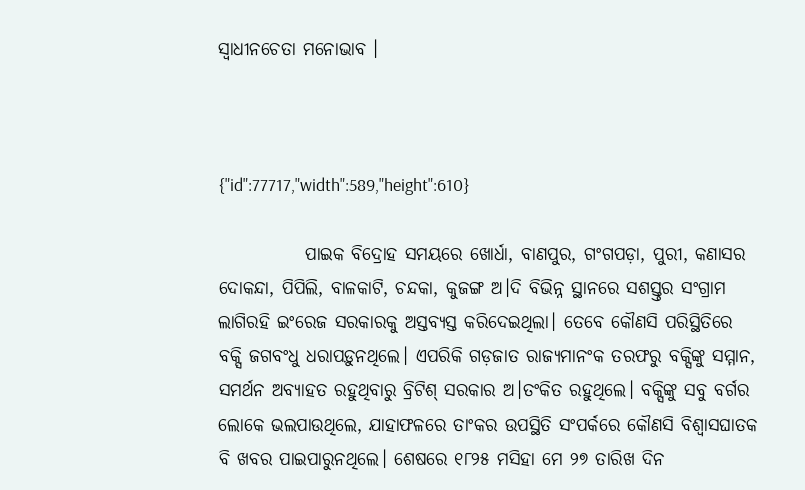ସ୍ବାଧୀନଚେତା ମନୋଭାବ ।



{"id":77717,"width":589,"height":610}

            ପାଇକ ବିଦ୍ରୋହ ସମୟରେ ଖୋର୍ଧା, ବାଣପୁର, ଗଂଗପଡ଼ା, ପୁରୀ, କଣାସର ଦୋକନ୍ଦା, ପିପିଲି, ବାଳକାଟି, ଚନ୍ଦକା, କୁଜଙ୍ଗ ଅ।ଦି ବିଭିନ୍ନ ସ୍ଥାନରେ ସଶସ୍ତ୍ତର ସଂଗ୍ରାମ ଲାଗିରହି ଇଂରେଜ ସରକାରକୁ ଅସ୍ତବ୍ୟସ୍ତ କରିଦେଇଥିଲା। ତେବେ କୌଣସି ପରିସ୍ଥିତିରେ ବକ୍ସି ଜଗବଂଧୁ ଧରାପଡ଼ୁନଥିଲେ। ଏପରିକି ଗଡ଼ଜାତ ରାଜ୍ୟମାନଂକ ତରଫରୁ ବକ୍ସିଙ୍କୁ ସମ୍ମାନ, ସମର୍ଥନ ଅବ୍ୟାହତ ରହୁଥିବାରୁ ବ୍ରିଟିଶ୍ ସରକାର ଅ।ତଂକିତ ରହୁଥିଲେ। ବକ୍ସିଙ୍କୁ ସବୁ ବର୍ଗର ଲୋକେ ଭଲପାଉଥିଲେ, ଯାହାଫଳରେ ତାଂକର ଉପସ୍ଥିତି ସଂପର୍କରେ କୌଣସି ବିଶ୍ବାସଘାତକ ବି ଖବର ପାଇପାରୁନଥିଲେ। ଶେଷରେ ୧୮୨୫ ମସିହା ମେ ୨୭ ତାରିଖ ଦିନ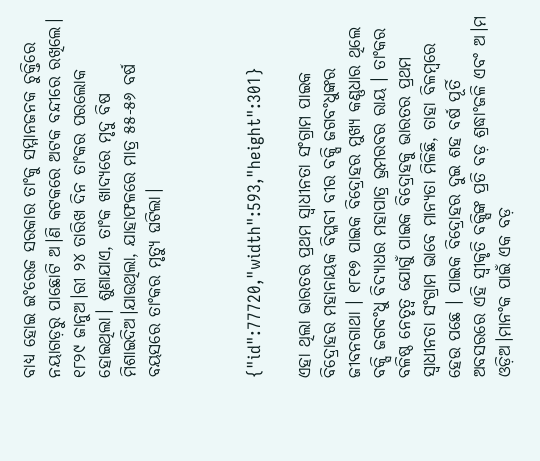ବାଧ୍ୟ ହୋଇ ଇଂରେଜ ସରକାର ତାଂକୁ ସମ୍ମାନଜନକ ଚୁକ୍ତିରେ ନୟାଗଡ଼ରୁ ପାଛୋଟି ଅ।ଣି କଟକରେ ଅଟକ ବନ୍ଦୀରେ ରଖିଲେ। ୧୮୨୯ ଜାନୁଅ।ରୀ ୨୪ ତାରିଖ ଦିନ ତାଂକର ପରଲୋକ ହୋଇଥିଲା। ଶୁଣାଯାଏ, ତାଂକ ଖାଦ୍ୟରେ ମୃଦୁ ବିଷ ମିଶାଇଦିଅ।ଯାଉଥିଲା, ଯାହାଫଳରେ ମାତ୍ର ୫୫-୫୬ ବର୍ଷ ବୟସରେ ତାଂକର ମୃତ୍ୟୁ ଘଟିଲା।



{"id":77720,"width":593,"height":301}

ଏହା ଥିଲା ଭାରତର ପ୍ରଥମ ସ୍ବାଧୀନତା ସଂଗ୍ରାମ ପାଇକ ବିଦ୍ରୋହର ମହାନାୟକ ବିପ୍ଳବୀ ବୀର ବକ୍ସି ଜଗବଂଧୁଙ୍କର ଜୀବନଗାଥା । ୧୮୧୭ ପାଇକ ବିଦ୍ରୋହର ମୁଖ୍ୟ କଣ୍ଣଧାର ଥିଲେ ବକ୍ସି ଜଗବଂଧୁ ବିଦ୍ୟାଧର ମହାପାତ୍ର ଭ୍ରମରବର ରାୟ । ତାଂକର ବଳିଷ୍ଠ ନେତୃତ୍ବ ଯୋଗୁଁ ପାଇକ ବିଦ୍ରୋହକୁ ଭାରତର ପ୍ରଥମ ସ୍ବାଧୀନତା ସଂଗ୍ରାମ ଭାବେ ମାନ୍ୟତା ମିଳିଛି, ତାହା ବିଳମ୍ବରେ ହେଉ ପଛେ । ପାଇକ ବିଦ୍ରୋହର ଦୁଇ ଶହ ବର୍ଷ ପୂର୍ତି ଅବସରରେ ଏହି ସ୍ବୀକୃତି ବକ୍ସିଙ୍କ ପ୍ରତି ବଡ଼ ଶ୍ରଦ୍ଧାଂଜଳି ଏବଂ ଅ।ମ ଓଡ଼ିଅ।ମାନଂକ ପାଇଁ ଏକ ବଡ଼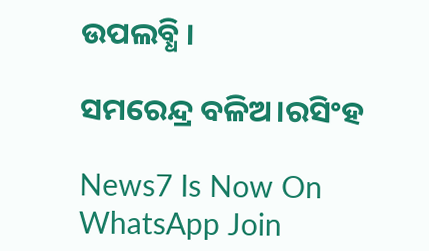ଉପଲବ୍ଧି ।

ସମରେନ୍ଦ୍ର ବଳିଅ।ରସିଂହ

News7 Is Now On WhatsApp Join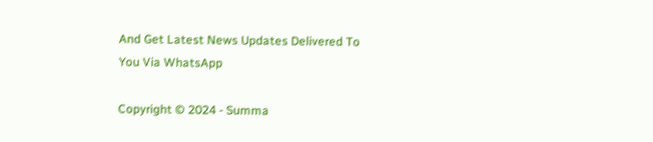And Get Latest News Updates Delivered To You Via WhatsApp

Copyright © 2024 - Summa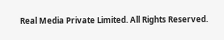Real Media Private Limited. All Rights Reserved.